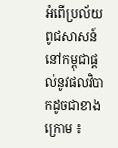អំពើប្រល័យពូជសាសន៍នៅកម្ពុជាផ្តល់នូវផលវិបាកដូចជាខាងក្រោម ៖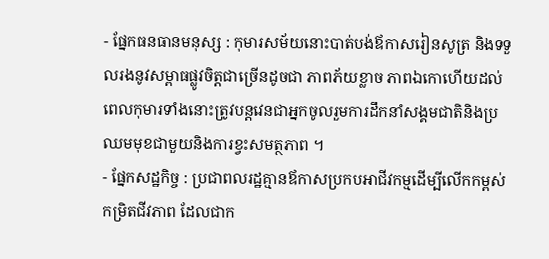- ផ្នែកធនធានមនុស្ស : កុមារសម័យនោះបាត់បង់ឪកាសរៀនសូត្រ និងទទួលរងនូវសម្ពាធផ្លូវចិត្តជាច្រើនដូចជា ភាពភ័យខ្លាច ភាពឯកោហើយដល់ពេលកុមារទាំងនោះត្រូវបន្តវេនជាអ្នកចូលរួមការដឹកនាំសង្គមជាតិនិងប្រឈមមុខជាមួយនិងការខ្វះសមត្ថភាព ។
- ផ្នែកសដ្ឋកិច្ច : ប្រជាពលរដ្ឋគ្មានឪកាសប្រកបអាជីវកម្មដើម្បីលើកកម្ពស់កម្រិតជីវភាព ដែលជាក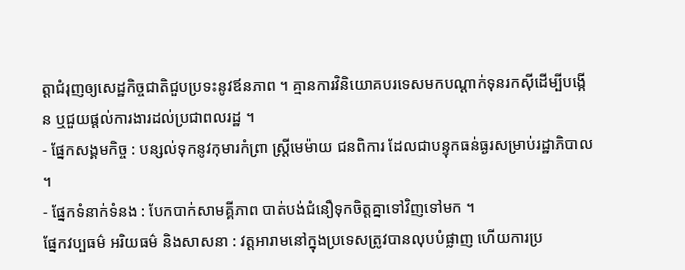ត្តាជំរុញឲ្យសេដ្ឋកិច្ចជាតិជួបប្រទះនូវឪនភាព ។ គ្មានការវិនិយោគបរទេសមកបណ្តាក់ទុនរកស៊ីដើម្បីបង្កើន ឬជួយផ្តល់ការងារដល់ប្រជាពលរដ្ឋ ។
- ផ្នែកសង្គមកិច្ច : បន្សល់ទុកនូវកុមារកំព្រា ស្រ្តីមេម៉ាយ ជនពិការ ដែលជាបន្ទុកធន់ធ្ងរសម្រាប់រដ្ឋាភិបាល ។
- ផ្នែកទំនាក់ទំនង : បែកបាក់សាមគ្គីភាព បាត់បង់ជំនឿទុកចិត្តគ្នាទៅវិញទៅមក ។
ផ្នែកវប្បធម៌ អរិយធម៌ និងសាសនា : វត្តអារាមនៅក្នុងប្រទេសត្រូវបានលុបបំផ្លាញ ហើយការប្រ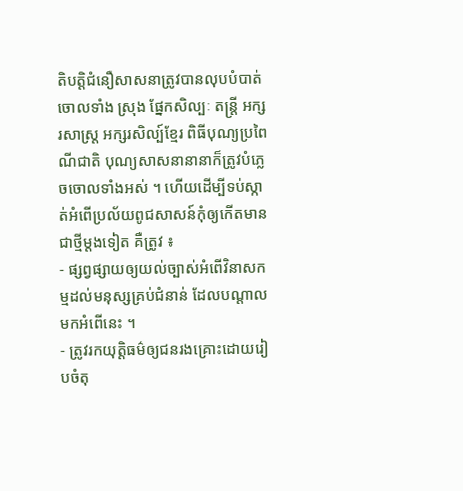តិបត្តិជំនឿសាសនាត្រូវបានលុបបំបាត់ចោលទាំង ស្រុង ផ្នែកសិល្បៈ តន្រ្តី អក្សរសាស្រ្ត អក្សរសិល្ប៍ខ្មែរ ពិធីបុណ្យប្រពៃណីជាតិ បុណ្យសាសនានានាក៏ត្រូវបំភ្លេចចោលទាំងអស់ ។ ហើយដើម្បីទប់ស្កាត់អំពើប្រល័យពូជសាសន៍កុំឲ្យកើតមានជាថ្មីម្តងទៀត គឺត្រូវ ៖
- ផ្សព្វផ្សាយឲ្យយល់ច្បាស់អំពើវិនាសកម្មដល់មនុស្សគ្រប់ជំនាន់ ដែលបណ្តាលមកអំពើនេះ ។
- ត្រូវរកយុត្តិធម៌ឲ្យជនរងគ្រោះដោយរៀបចំតុ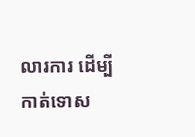លារការ ដើម្បីកាត់ទោស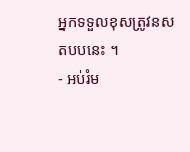អ្នកទទួលខុសត្រូវនសតបបនេះ ។
- អប់រំម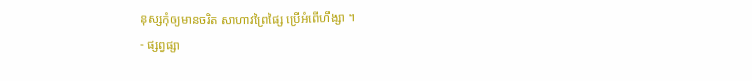នុស្សកុំឲ្យមានចរិត សាហាវព្រៃផ្សៃ ប្រើអំពើហឹង្សា ។
- ផ្សព្វផ្សា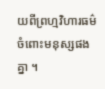យពីព្រហ្មវិហារធម៌ចំពោះមនុស្សផងគ្នា ។